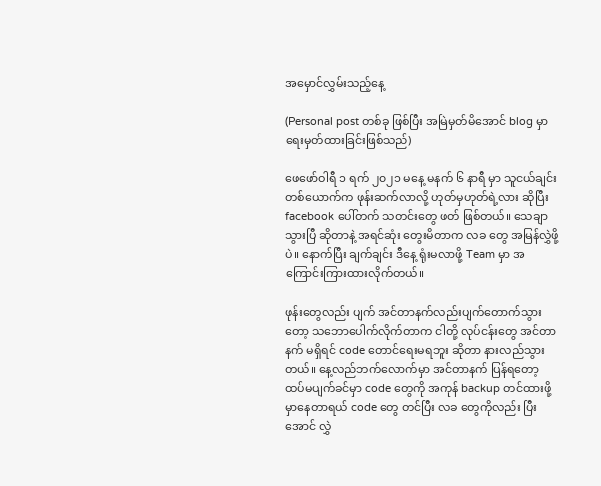အမှောင်လွှမ်းသည့်နေ့

(Personal post တစ်ခု ဖြစ်ပြီး အမြဲမှတ်မိအောင် blog မှာ ရေးမှတ်ထားခြင်းဖြစ်သည်)

ဖေဖော်ဝါရီ ၁ ရက် ၂၀၂၁ မနေ့ မနက် ၆ နာရီ မှာ သူငယ်ချင်း တစ်ယောက်က ဖုန်းဆက်လာလို့ ဟုတ်မှဟုတ်ရဲ့လား ဆိုပြီး facebook ပေါ်တက် သတင်းတွေ ဖတ် ဖြစ်တယ်။ သေချာသွားပြီ ဆိုတာနဲ့ အရင်ဆုံး တွေးမိတာက လခ တွေ အမြန်လွှဲဖို့ပဲ။ နောက်ပြီး ချက်ချင်း ဒီနေ့ ရုံးမလာဖို့ Team မှာ အကြောင်းကြားထားလိုက်တယ်။

ဖုန်းတွေလည်း ပျက် အင်တာနက်လည်းပျက်တောက်သွားတော့ သဘောပေါက်လိုက်တာက ငါတို့ လုပ်ငန်းတွေ အင်တာနက် မရှိရင် code တောင်ရေးမရဘူး ဆိုတာ နားလည်သွားတယ်။ နေ့လည်ဘက်လောက်မှာ အင်တာနက် ပြန်ရတော့ ထပ်မပျက်ခင်မှာ code တွေကို အကုန် backup တင်ထားဖို့ မှာနေတာရယ် code တွေ တင်ပြီး လခ တွေကိုလည်း ပြီးအောင် လွှဲ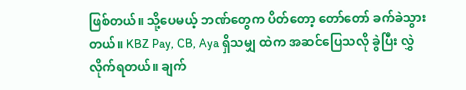ဖြစ်တယ်။ သို့ပေမယ့် ဘဏ်တွေက ပိတ်တော့ တော်တော် ခက်ခဲသွားတယ်။ KBZ Pay, CB, Aya ရှိသမျှ ထဲက အဆင်ပြေသလို ခွဲပြီး လွှဲလိုက်ရတယ်။ ချက်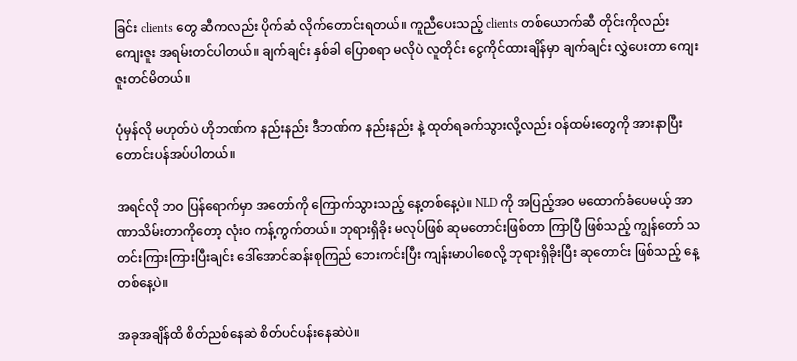ခြင်း clients တွေ ဆီကလည်း ပိုက်ဆံ လိုက်တောင်းရတယ်။ ကူညီပေးသည့် clients တစ်ယောက်ဆီ တိုင်းကိုလည်း ကျေးဇူး အရမ်းတင်ပါတယ်။ ချက်ချင်း နှစ်ခါ ပြောစရာ မလိုပဲ လူတိုင်း ငွေကိုင်ထားချိန်မှာ ချက်ချင်း လွှဲပေးတာ ကျေးဇူးတင်မိတယ်။

ပုံမှန်လို မဟုတ်ပဲ ဟိုဘဏ်က နည်းနည်း ဒီဘဏ်က နည်းနည်း နဲ့ ထုတ်ရခက်သွားလို့လည်း ဝန်ထမ်းတွေကို အားနာပြီး တောင်းပန်အပ်ပါတယ်။

အရင်လို ဘဝ ပြန်ရောက်မှာ အတော်ကို ကြောက်သွားသည့် နေ့တစ်နေ့ပဲ။ NLD ကို အပြည့်အဝ မထောက်ခံပေမယ့် အာဏာသိမ်းတာကိုတော့ လုံးဝ ကန့်ကွက်တယ်။ ဘုရားရှိခိုး မလုပ်ဖြစ် ဆုမတောင်းဖြစ်တာ ကြာပြီ ဖြစ်သည့် ကျွန်တော် သတင်းကြားကြားပြီးချင်း ဒေါ်အောင်ဆန်းစုကြည် ဘေးကင်းပြီး ကျန်းမာပါစေလို့ ဘုရားရှိခိုးပြီး ဆုတောင်း ဖြစ်သည့် နေ့တစ်နေ့ပဲ။

အခုအချိန်ထိ စိတ်ညစ်နေဆဲ စိတ်ပင်ပန်းနေဆဲပဲ။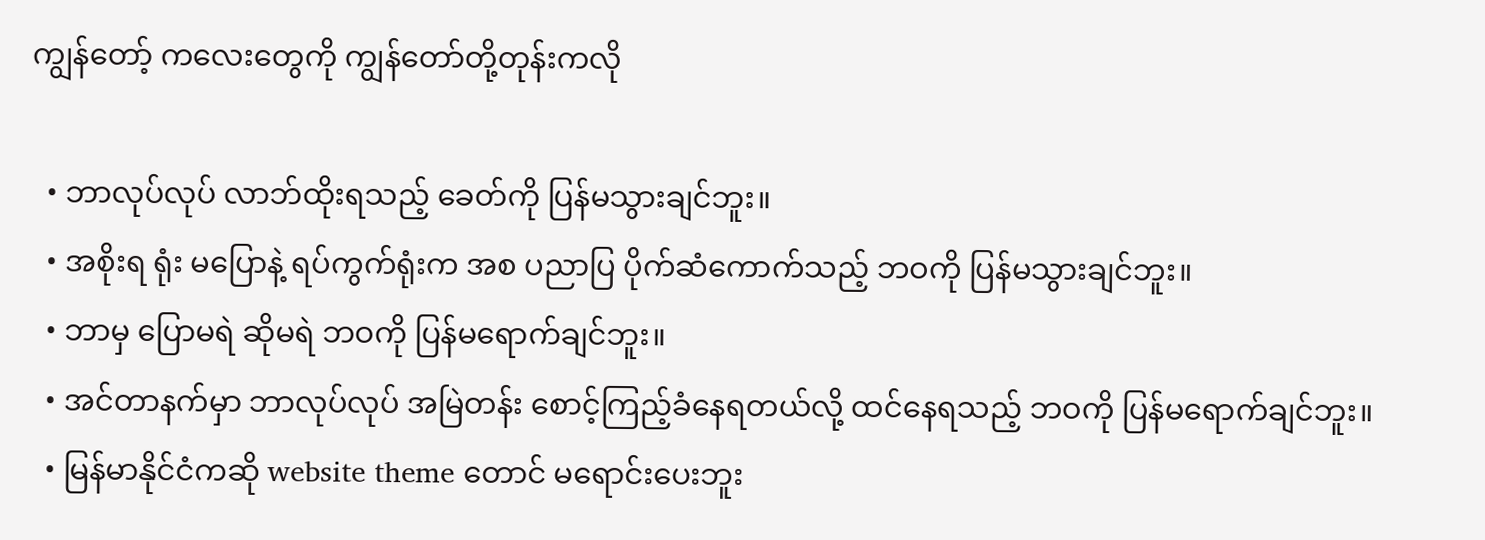ကျွန်တော့် ကလေးတွေကို ကျွန်တော်တို့တုန်းကလို

  • ဘာလုပ်လုပ် လာဘ်ထိုးရသည့် ခေတ်ကို ပြန်မသွားချင်ဘူး။
  • အစိုးရ ရုံး မပြောနဲ့ ရပ်ကွက်ရုံးက အစ ပညာပြ ပိုက်ဆံကောက်သည့် ဘဝကို ပြန်မသွားချင်ဘူး။
  • ဘာမှ ပြောမရဲ ဆိုမရဲ ဘဝကို ပြန်မရောက်ချင်ဘူး။
  • အင်တာနက်မှာ ဘာလုပ်လုပ် အမြဲတန်း စောင့်ကြည့်ခံနေရတယ်လို့ ထင်နေရသည့် ဘဝကို ပြန်မရောက်ချင်ဘူး။
  • မြန်မာနိုင်ငံကဆို website theme တောင် မရောင်းပေးဘူး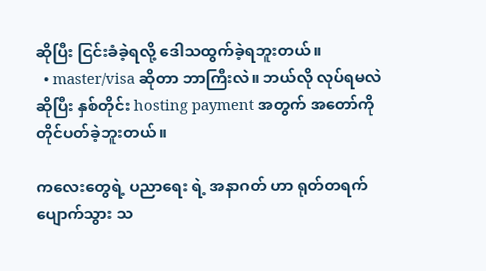ဆိုပြီး ငြင်းခံခဲ့ရလို့ ဒေါသထွက်ခဲ့ရဘူးတယ်။
  • master/visa ဆိုတာ ဘာကြီးလဲ။ ဘယ်လို လုပ်ရမလဲ ဆိုပြီး နှစ်တိုင်း hosting payment အတွက် အတော်ကို တိုင်ပတ်ခဲ့ဘူးတယ်။

ကလေးတွေရဲ့ ပညာရေး ရဲ့ အနာဂတ် ဟာ ရုတ်တရက် ပျောက်သွား သ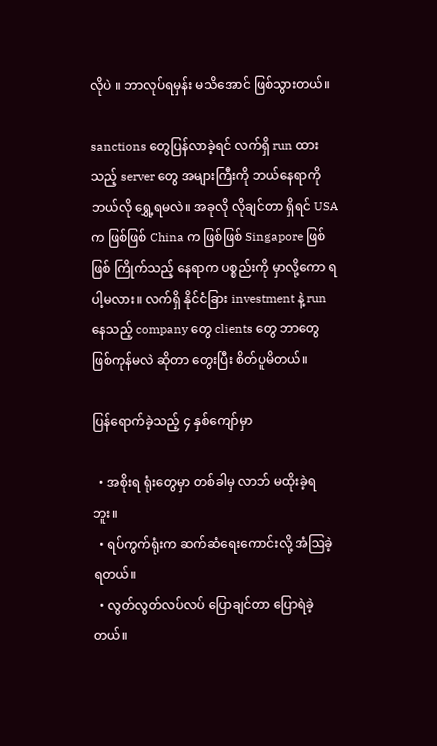လိုပဲ ။ ဘာလုပ်ရမှန်း မသိအောင် ဖြစ်သွားတယ်။

sanctions တွေပြန်လာခဲ့ရင် လက်ရှိ run ထားသည့် server တွေ အများကြီးကို ဘယ်နေရာကို ဘယ်လို ရွှေ့ရမလဲ။ အခုလို လိုချင်တာ ရှိရင် USA က ဖြစ်ဖြစ် China က ဖြစ်ဖြစ် Singapore ဖြစ်ဖြစ် ကြိုက်သည့် နေရာက ပစ္စည်းကို မှာလို့ကော ရပါ့မလား။ လက်ရှိ နိုင်ငံခြား investment နဲ့ run နေသည့် company တွေ clients တွေ ဘာတွေ ဖြစ်ကုန်မလဲ ဆိုတာ တွေးပြီး စိတ်ပူမိတယ်။

ပြန်ရောက်ခဲ့သည့် ၄ နှစ်ကျော်မှာ

  • အစိုးရ ရုံးတွေမှာ တစ်ခါမှ လာဘ် မထိုးခဲ့ရဘူး။
  • ရပ်ကွက်ရုံးက ဆက်ဆံရေးကောင်းလို့ အံဩခဲ့ရတယ်။
  • လွတ်လွတ်လပ်လပ် ပြောချင်တာ ပြောရဲခဲ့တယ်။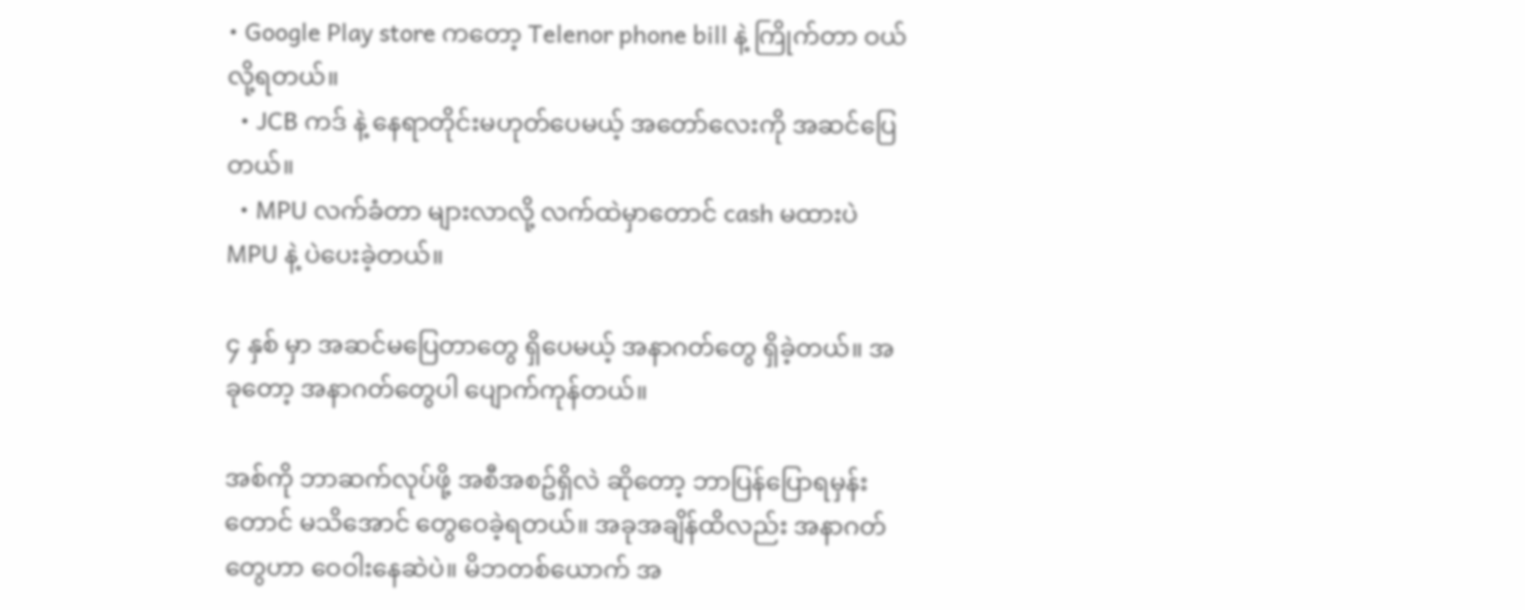• Google Play store ကတော့ Telenor phone bill နဲ့ ကြိုက်တာ ဝယ်လို့ရတယ်။
  • JCB ကဒ် နဲ့ နေရာတိုင်းမဟုတ်ပေမယ့် အတော်လေးကို အဆင်ပြေတယ်။
  • MPU လက်ခံတာ များလာလို့ လက်ထဲမှာတောင် cash မထားပဲ MPU နဲ့ ပဲပေးခဲ့တယ်။

၄ နှစ် မှာ အဆင်မပြေတာတွေ ရှိပေမယ့် အနာဂတ်တွေ ရှိခဲ့တယ်။ အခုတော့ အနာဂတ်တွေပါ ပျောက်ကုန်တယ်။

အစ်ကို ဘာဆက်လုပ်ဖို့ အစီအစဥ်ရှိလဲ ဆိုတော့ ဘာပြန်ပြောရမှန်း တောင် မသိအောင် တွေဝေခဲ့ရတယ်။ အခုအချိန်ထိလည်း အနာဂတ်တွေဟာ ဝေဝါးနေဆဲပဲ။ မိဘတစ်ယောက် အ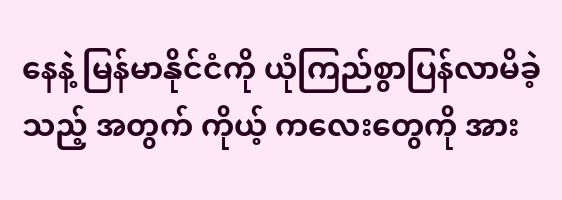နေနဲ့ မြန်မာနိုင်ငံကို ယုံကြည်စွာပြန်လာမိခဲ့သည့် အတွက် ကိုယ့် ကလေးတွေကို အား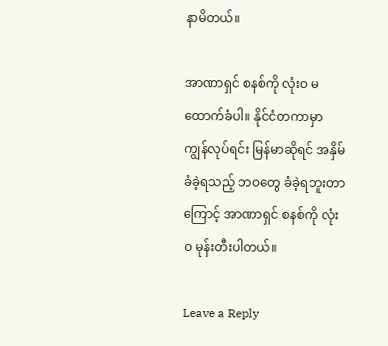နာမိတယ်။

အာဏာရှင် စနစ်ကို လုံးဝ မထောက်ခံပါ။ နိုင်ငံတကာမှာ ကျွန်လုပ်ရင်း မြန်မာဆိုရင် အနှိမ်ခံခဲ့ရသည့် ဘဝတွေ ခံခဲ့ရဘူးတာကြောင့် အာဏာရှင် စနစ်ကို လုံးဝ မုန်းတီးပါတယ်။

Leave a Reply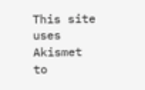This site uses Akismet to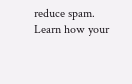reduce spam. Learn how your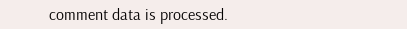comment data is processed.